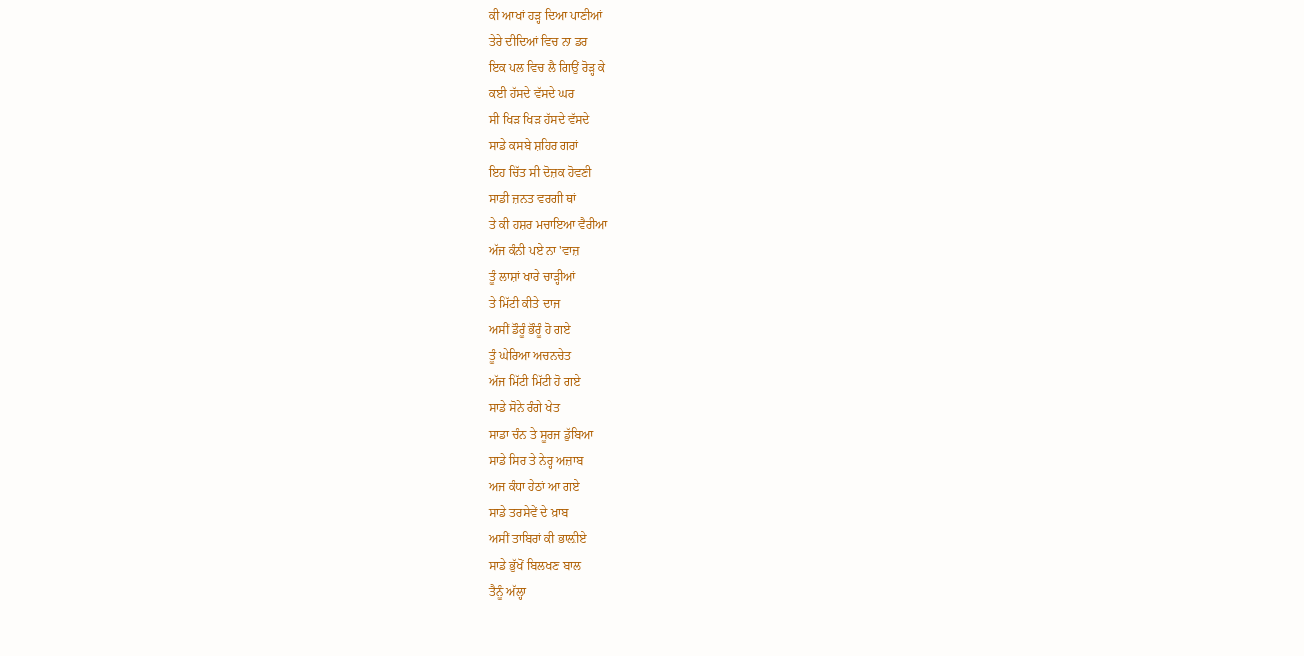ਕੀ ਆਖਾਂ ਹੜ੍ਹ ਦਿਆ ਪਾਣੀਆਂ
ਤੇਰੇ ਦੀਦਿਆਂ ਵਿਚ ਨਾ ਡਰ
ਇਕ ਪਲ ਵਿਚ ਲੈ ਗਿਉਂ ਰੋੜ੍ਹ ਕੇ
ਕਈ ਹੱਸਦੇ ਵੱਸਦੇ ਘਰ
ਸੀ ਖਿੜ ਖਿੜ ਹੱਸਦੇ ਵੱਸਦੇ
ਸਾਡੇ ਕਸਬੇ ਸ਼ਹਿਰ ਗਰਾਂ
ਇਹ ਚਿੱਤ ਸੀ ਦੋਜ਼ਕ ਹੋਵਣੀ
ਸਾਡੀ ਜ਼ਨਤ ਵਰਗੀ ਥਾਂ
ਤੇ ਕੀ ਹਸ਼ਰ ਮਚਾਇਆ ਵੈਰੀਆ
ਅੱਜ ਕੰਨੀ ਪਏ ਨਾ 'ਵਾਜ਼
ਤੂੰ ਲਾਸ਼ਾਂ ਖਾਰੇ ਚਾੜ੍ਹੀਆਂ
ਤੇ ਮਿੱਟੀ ਕੀਤੇ ਦਾਜ
ਅਸੀਂ ਡੌਰੂੰ ਭੌਰੂੰ ਹੋ ਗਏ
ਤੂੰ ਘੇਰਿਆ ਅਚਨਚੇਤ
ਅੱਜ ਮਿੱਟੀ ਮਿੱਟੀ ਹੋ ਗਏ
ਸਾਡੇ ਸੋਨੇ ਰੰਗੇ ਖੇਤ
ਸਾਡਾ ਚੰਨ ਤੇ ਸੂਰਜ ਡੁੱਬਿਆ
ਸਾਡੇ ਸਿਰ ਤੇ ਨੇਰ੍ਹ ਅਜ਼ਾਬ
ਅਜ ਕੰਧਾ ਹੇਠਾਂ ਆ ਗਏ
ਸਾਡੇ ਤਰਸੇਵੇਂ ਦੇ ਖ਼ਾਬ
ਅਸੀਂ ਤਾਬਿਰਾਂ ਕੀ ਭਾਲ਼ੀਏ
ਸਾਡੇ ਭੁੱਖੋਂ ਬਿਲਖਣ ਬਾਲ
ਤੈਨੂੰ ਅੱਲ੍ਹਾ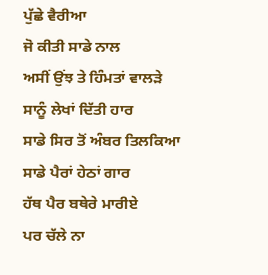ਪੁੱਛੇ ਵੈਰੀਆ
ਜੋ ਕੀਤੀ ਸਾਡੇ ਨਾਲ
ਅਸੀਂ ਉਂਝ ਤੇ ਹਿੰਮਤਾਂ ਵਾਲੜੇ
ਸਾਨੂੰ ਲੇਖਾਂ ਦਿੱਤੀ ਹਾਰ
ਸਾਡੇ ਸਿਰ ਤੋਂ ਅੰਬਰ ਤਿਲਕਿਆ
ਸਾਡੇ ਪੈਰਾਂ ਹੇਠਾਂ ਗਾਰ
ਹੱਥ ਪੈਰ ਬਥੇਰੇ ਮਾਰੀਏ
ਪਰ ਚੱਲੇ ਨਾ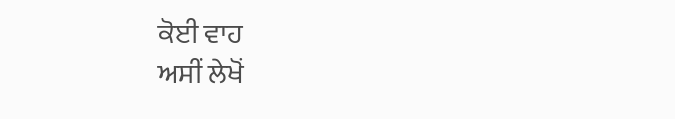ਕੋਈ ਵਾਹ
ਅਸੀਂ ਲੇਖੋਂ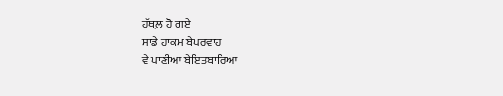ਹੱਥਲ਼ ਹੋ ਗਏ
ਸਾਡੇ ਹਾਕਮ ਬੇਪਰਵਾਹ
ਵੇ ਪਾਣੀਆ ਬੇਇਤਬਾਰਿਆ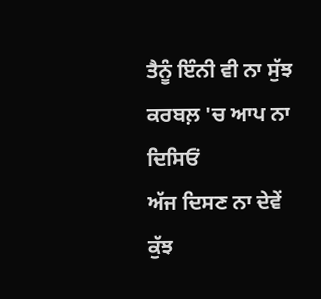ਤੈਨੂੰ ਇੰਨੀ ਵੀ ਨਾ ਸੁੱਝ
ਕਰਬਲ਼ 'ਚ ਆਪ ਨਾ ਦਿਸਿਓਂ
ਅੱਜ ਦਿਸਣ ਨਾ ਦੇਵੇਂ ਕੁੱਝ